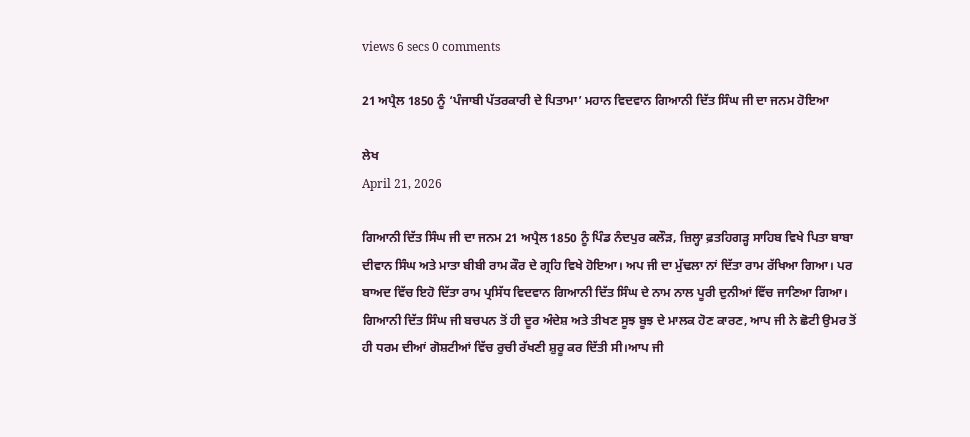views 6 secs 0 comments

21 ਅਪ੍ਰੈਲ 1850 ਨੂੰ ‘ਪੰਜਾਬੀ ਪੱਤਰਕਾਰੀ ਦੇ ਪਿਤਾਮਾ’ ਮਹਾਨ ਵਿਦਵਾਨ ਗਿਆਨੀ ਦਿੱਤ ਸਿੰਘ ਜੀ ਦਾ ਜਨਮ ਹੋਇਆ

ਲੇਖ
April 21, 2026

ਗਿਆਨੀ ਦਿੱਤ ਸਿੰਘ ਜੀ ਦਾ ਜਨਮ 21 ਅਪ੍ਰੈਲ 1850 ਨੂੰ ਪਿੰਡ ਨੰਦਪੁਰ ਕਲੌੜ, ਜ਼ਿਲ੍ਹਾ ਫ਼ਤਹਿਗੜ੍ਹ ਸਾਹਿਬ ਵਿਖੇ ਪਿਤਾ ਬਾਬਾ ਦੀਵਾਨ ਸਿੰਘ ਅਤੇ ਮਾਤਾ ਬੀਬੀ ਰਾਮ ਕੌਰ ਦੇ ਗ੍ਰਹਿ ਵਿਖੇ ਹੋਇਆ। ਅਪ ਜੀ ਦਾ ਮੁੱਢਲਾ ਨਾਂ ਦਿੱਤਾ ਰਾਮ ਰੱਖਿਆ ਗਿਆ। ਪਰ ਬਾਅਦ ਵਿੱਚ ਇਹੋ ਦਿੱਤਾ ਰਾਮ ਪ੍ਰਸਿੱਧ ਵਿਦਵਾਨ ਗਿਆਨੀ ਦਿੱਤ ਸਿੰਘ ਦੇ ਨਾਮ ਨਾਲ ਪੂਰੀ ਦੁਨੀਆਂ ਵਿੱਚ ਜਾਣਿਆ ਗਿਆ।
ਗਿਆਨੀ ਦਿੱਤ ਸਿੰਘ ਜੀ ਬਚਪਨ ਤੋਂ ਹੀ ਦੂਰ ਅੰਦੇਸ਼ ਅਤੇ ਤੀਖਣ ਸੂਝ ਬੂਝ ਦੇ ਮਾਲਕ ਹੋਣ ਕਾਰਣ, ਆਪ ਜੀ ਨੇ ਛੋਟੀ ਉਮਰ ਤੋਂ ਹੀ ਧਰਮ ਦੀਆਂ ਗੋਸ਼ਟੀਆਂ ਵਿੱਚ ਰੁਚੀ ਰੱਖਣੀ ਸ਼ੁਰੂ ਕਰ ਦਿੱਤੀ ਸੀ।ਆਪ ਜੀ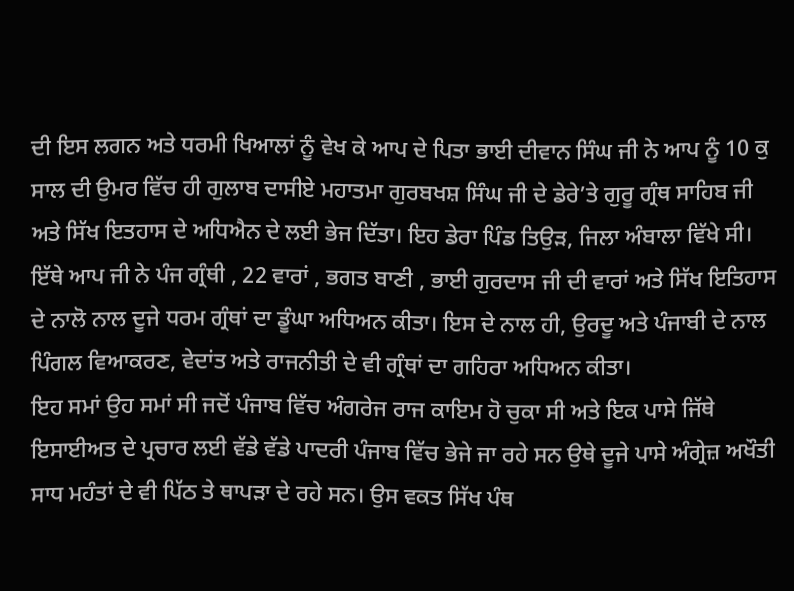ਦੀ ਇਸ ਲਗਨ ਅਤੇ ਧਰਮੀ ਖਿਆਲਾਂ ਨੂੰ ਵੇਖ ਕੇ ਆਪ ਦੇ ਪਿਤਾ ਭਾਈ ਦੀਵਾਨ ਸਿੰਘ ਜੀ ਨੇ ਆਪ ਨੂੰ 10 ਕੁ ਸਾਲ ਦੀ ਉਮਰ ਵਿੱਚ ਹੀ ਗੁਲਾਬ ਦਾਸੀਏ ਮਹਾਤਮਾ ਗੁਰਬਖਸ਼ ਸਿੰਘ ਜੀ ਦੇ ਡੇਰੇ’ਤੇ ਗੁਰੂ ਗ੍ਰੰਥ ਸਾਹਿਬ ਜੀ ਅਤੇ ਸਿੱਖ ਇਤਹਾਸ ਦੇ ਅਧਿਐਨ ਦੇ ਲਈ ਭੇਜ ਦਿੱਤਾ। ਇਹ ਡੇਰਾ ਪਿੰਡ ਤਿਉੜ, ਜਿਲਾ ਅੰਬਾਲਾ ਵਿੱਖੇ ਸੀ। ਇੱਥੇ ਆਪ ਜੀ ਨੇ ਪੰਜ ਗ੍ਰੰਥੀ , 22 ਵਾਰਾਂ , ਭਗਤ ਬਾਣੀ , ਭਾਈ ਗੁਰਦਾਸ ਜੀ ਦੀ ਵਾਰਾਂ ਅਤੇ ਸਿੱਖ ਇਤਿਹਾਸ ਦੇ ਨਾਲੋ ਨਾਲ ਦੂਜੇ ਧਰਮ ਗ੍ਰੰਥਾਂ ਦਾ ਡੂੰਘਾ ਅਧਿਅਨ ਕੀਤਾ। ਇਸ ਦੇ ਨਾਲ ਹੀ, ਉਰਦੂ ਅਤੇ ਪੰਜਾਬੀ ਦੇ ਨਾਲ ਪਿੰਗਲ ਵਿਆਕਰਣ, ਵੇਦਾਂਤ ਅਤੇ ਰਾਜਨੀਤੀ ਦੇ ਵੀ ਗ੍ਰੰਥਾਂ ਦਾ ਗਹਿਰਾ ਅਧਿਅਨ ਕੀਤਾ।
ਇਹ ਸਮਾਂ ਉਹ ਸਮਾਂ ਸੀ ਜਦੋਂ ਪੰਜਾਬ ਵਿੱਚ ਅੰਗਰੇਜ ਰਾਜ ਕਾਇਮ ਹੋ ਚੁਕਾ ਸੀ ਅਤੇ ਇਕ ਪਾਸੇ ਜਿੱਥੇ ਇਸਾਈਅਤ ਦੇ ਪ੍ਰਚਾਰ ਲਈ ਵੱਡੇ ਵੱਡੇ ਪਾਦਰੀ ਪੰਜਾਬ ਵਿੱਚ ਭੇਜੇ ਜਾ ਰਹੇ ਸਨ ਉਥੇ ਦੂਜੇ ਪਾਸੇ ਅੰਗ੍ਰੇਜ਼ ਅਖੌਤੀ ਸਾਧ ਮਹੰਤਾਂ ਦੇ ਵੀ ਪਿੱਠ ਤੇ ਥਾਪੜਾ ਦੇ ਰਹੇ ਸਨ। ਉਸ ਵਕਤ ਸਿੱਖ ਪੰਥ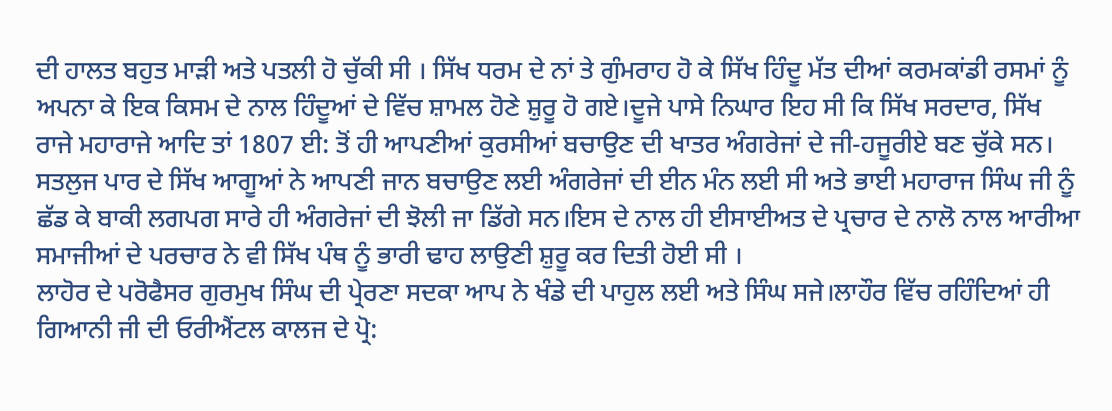ਦੀ ਹਾਲਤ ਬਹੁਤ ਮਾੜੀ ਅਤੇ ਪਤਲੀ ਹੋ ਚੁੱਕੀ ਸੀ । ਸਿੱਖ ਧਰਮ ਦੇ ਨਾਂ ਤੇ ਗੁੰਮਰਾਹ ਹੋ ਕੇ ਸਿੱਖ ਹਿੰਦੂ ਮੱਤ ਦੀਆਂ ਕਰਮਕਾਂਡੀ ਰਸਮਾਂ ਨੂੰ ਅਪਨਾ ਕੇ ਇਕ ਕਿਸਮ ਦੇ ਨਾਲ ਹਿੰਦੂਆਂ ਦੇ ਵਿੱਚ ਸ਼ਾਮਲ ਹੋਣੇ ਸ਼ੁਰੂ ਹੋ ਗਏ।ਦੂਜੇ ਪਾਸੇ ਨਿਘਾਰ ਇਹ ਸੀ ਕਿ ਸਿੱਖ ਸਰਦਾਰ, ਸਿੱਖ ਰਾਜੇ ਮਹਾਰਾਜੇ ਆਦਿ ਤਾਂ 1807 ਈ: ਤੋਂ ਹੀ ਆਪਣੀਆਂ ਕੁਰਸੀਆਂ ਬਚਾਉਣ ਦੀ ਖਾਤਰ ਅੰਗਰੇਜਾਂ ਦੇ ਜੀ-ਹਜੂਰੀਏ ਬਣ ਚੁੱਕੇ ਸਨ। ਸਤਲੁਜ ਪਾਰ ਦੇ ਸਿੱਖ ਆਗੂਆਂ ਨੇ ਆਪਣੀ ਜਾਨ ਬਚਾਉਣ ਲਈ ਅੰਗਰੇਜਾਂ ਦੀ ਈਨ ਮੰਨ ਲਈ ਸੀ ਅਤੇ ਭਾਈ ਮਹਾਰਾਜ ਸਿੰਘ ਜੀ ਨੂੰ ਛੱਡ ਕੇ ਬਾਕੀ ਲਗਪਗ ਸਾਰੇ ਹੀ ਅੰਗਰੇਜਾਂ ਦੀ ਝੋਲੀ ਜਾ ਡਿੱਗੇ ਸਨ।ਇਸ ਦੇ ਨਾਲ ਹੀ ਈਸਾਈਅਤ ਦੇ ਪ੍ਰਚਾਰ ਦੇ ਨਾਲੋ ਨਾਲ ਆਰੀਆ ਸਮਾਜੀਆਂ ਦੇ ਪਰਚਾਰ ਨੇ ਵੀ ਸਿੱਖ ਪੰਥ ਨੂੰ ਭਾਰੀ ਢਾਹ ਲਾਉਣੀ ਸ਼ੁਰੂ ਕਰ ਦਿਤੀ ਹੋਈ ਸੀ ।
ਲਾਹੋਰ ਦੇ ਪਰੋਫੈਸਰ ਗੁਰਮੁਖ ਸਿੰਘ ਦੀ ਪ੍ਰੇਰਣਾ ਸਦਕਾ ਆਪ ਨੇ ਖੰਡੇ ਦੀ ਪਾਹੁਲ ਲਈ ਅਤੇ ਸਿੰਘ ਸਜੇ।ਲਾਹੌਰ ਵਿੱਚ ਰਹਿੰਦਿਆਂ ਹੀ ਗਿਆਨੀ ਜੀ ਦੀ ਓਰੀਐਂਟਲ ਕਾਲਜ ਦੇ ਪ੍ਰੋ: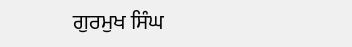ਗੁਰਮੁਖ ਸਿੰਘ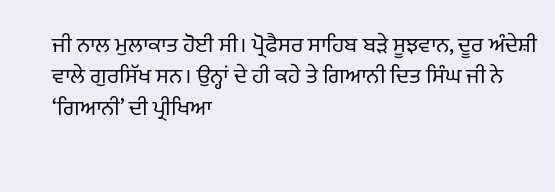ਜੀ ਨਾਲ ਮੁਲਾਕਾਤ ਹੋਈ ਸੀ। ਪ੍ਰੋਫੈਸਰ ਸਾਹਿਬ ਬੜੇ ਸੂਝਵਾਨ, ਦੂਰ ਅੰਦੇਸ਼ੀ ਵਾਲੇ ਗੁਰਸਿੱਖ ਸਨ। ਉਨ੍ਹਾਂ ਦੇ ਹੀ ਕਹੇ ਤੇ ਗਿਆਨੀ ਦਿਤ ਸਿੰਘ ਜੀ ਨੇ ‘ਗਿਆਨੀ’ ਦੀ ਪ੍ਰੀਖਿਆ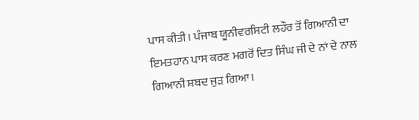ਪਾਸ ਕੀਤੀ। ਪੰਜਾਬ ਯੂਨੀਵਰਸਿਟੀ ਲਹੌਰ ਤੋਂ ਗਿਆਨੀ ਦਾ ਇਮਤਹਾਨ ਪਾਸ ਕਰਣ ਮਗਰੋਂ ਦਿਤ ਸਿੰਘ ਜੀ ਦੇ ਨਾਂ ਦੇ ਨਾਲ ਗਿਆਨੀ ਸ਼ਬਦ ਜੁੜ ਗਿਆ।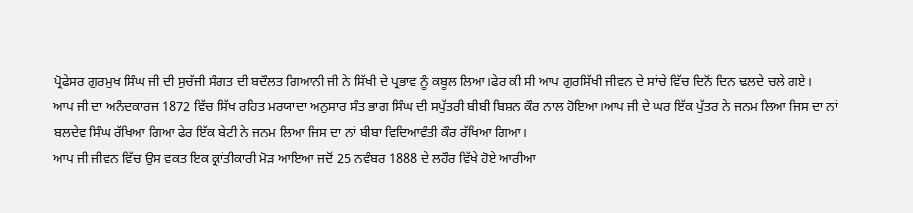ਪ੍ਰੋਫੇਸਰ ਗੁਰਮੁਖ ਸਿੰਘ ਜੀ ਦੀ ਸੁਚੱਜੀ ਸੰਗਤ ਦੀ ਬਦੌਲਤ ਗਿਆਨੀ ਜੀ ਨੇ ਸਿੱਖੀ ਦੇ ਪ੍ਰਭਾਵ ਨੂੰ ਕਬੂਲ ਲਿਆ।ਫੇਰ ਕੀ ਸੀ ਆਪ ਗੁਰਸਿੱਖੀ ਜੀਵਨ ਦੇ ਸਾਂਚੇ ਵਿੱਚ ਦਿਨੋਂ ਦਿਨ ਢਲਦੇ ਚਲੇ ਗਏ।
ਆਪ ਜੀ ਦਾ ਅਨੰਦਕਾਰਜ 1872 ਵਿੱਚ ਸਿੱਖ ਰਹਿਤ ਮਰਯਾਦਾ ਅਨੁਸਾਰ ਸੰਤ ਭਾਗ ਸਿੰਘ ਦੀ ਸਪੁੱਤਰੀ ਬੀਬੀ ਬਿਸ਼ਨ ਕੌਰ ਨਾਲ ਹੋਇਆ।ਆਪ ਜੀ ਦੇ ਘਰ ਇੱਕ ਪੁੱਤਰ ਨੇ ਜਨਮ ਲਿਆ ਜਿਸ ਦਾ ਨਾਂ ਬਲਦੇਵ ਸਿੰਘ ਰੱਖਿਆ ਗਿਆ ਫੇਰ ਇੱਕ ਬੇਟੀ ਨੇ ਜਨਮ ਲਿਆ ਜਿਸ ਦਾ ਨਾਂ ਬੀਬਾ ਵਿਦਿਆਵੰਤੀ ਕੌਰ ਰੱਖਿਆ ਗਿਆ।
ਆਪ ਜੀ ਜੀਵਨ ਵਿੱਚ ਉਸ ਵਕਤ ਇਕ ਕ੍ਰਾਂਤੀਕਾਰੀ ਮੋੜ ਆਇਆ ਜਦੋਂ 25 ਨਵੰਬਰ 1888 ਦੇ ਲਹੌਰ ਵਿੱਖੇ ਹੋਏ ਆਰੀਆ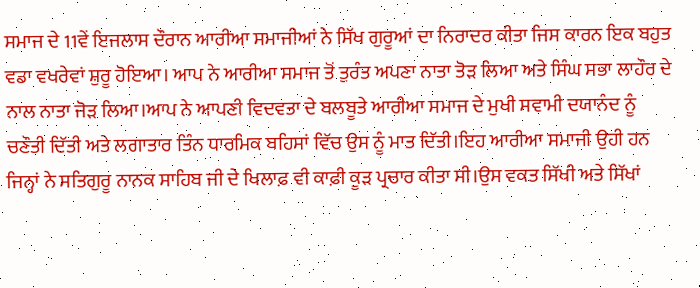ਸਮਾਜ ਦੇ 11ਵੇਂ ਇਜਲਾਸ ਦੌਰਾਨ ਆਰੀਆ ਸਮਾਜੀਆਂ ਨੇ ਸਿੱਖ ਗੁਰੂਆਂ ਦਾ ਨਿਰਾਦਰ ਕੀਤਾ ਜਿਸ ਕਾਰਨ ਇਕ ਬਹੁਤ ਵਡਾ ਵਖਰੇਵਾਂ ਸ਼ੁਰੂ ਹੋਇਆ। ਆਪ ਨੇ ਆਰੀਆ ਸਮਾਜ ਤੋਂ ਤੁਰੰਤ ਅਪਣਾ ਨਾਤਾ ਤੋੜ ਲਿਆ ਅਤੇ ਸਿੰਘ ਸਭਾ ਲਾਹੌਰ ਦੇ ਨਾਲ ਨਾਤਾ ਜੋੜ ਲਿਆ।ਆਪ ਨੇ ਆਪਣੀ ਵਿਦਵਤਾ ਦੇ ਬਲਬੂਤੇ ਆਰੀਆ ਸਮਾਜ ਦੇ ਮੁਖੀ ਸਵਾਮੀ ਦਯਾਨੰਦ ਨੂੰ ਚਣੌਤੀ ਦਿੱਤੀ ਅਤੇ ਲਗਾਤਾਰ ਤਿੰਨ ਧਾਰਮਿਕ ਬਹਿਸਾਂ ਵਿੱਚ ਉਸ ਨੂੰ ਮਾਤ ਦਿੱਤੀ।ਇਹ ਆਰੀਆ ਸਮਾਜੀ ਉਹੀ ਹਨ ਜਿਨ੍ਹਾਂ ਨੇ ਸਤਿਗੁਰੂ ਨਾਨਕ ਸਾਹਿਬ ਜੀ ਦੇ ਖਿਲਾਫ਼ ਵੀ ਕਾਫ਼ੀ ਕੂੜ ਪ੍ਰਚਾਰ ਕੀਤਾ ਸੀ।ਉਸ ਵਕਤ ਸਿੱਖੀ ਅਤੇ ਸਿੱਖਾਂ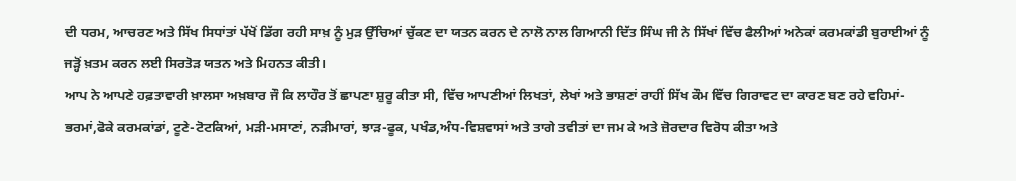ਦੀ ਧਰਮ, ਆਚਰਣ ਅਤੇ ਸਿੱਖ ਸਿਧਾਂਤਾਂ ਪੱਖੋਂ ਡਿੱਗ ਰਹੀ ਸਾਖ਼ ਨੂੰ ਮੁੜ ਉੱਚਿਆਂ ਚੁੱਕਣ ਦਾ ਯਤਨ ਕਰਨ ਦੇ ਨਾਲੋ ਨਾਲ ਗਿਆਨੀ ਦਿੱਤ ਸਿੰਘ ਜੀ ਨੇ ਸਿੱਖਾਂ ਵਿੱਚ ਫੈਲੀਆਂ ਅਨੇਕਾਂ ਕਰਮਕਾਂਡੀ ਬੁਰਾਈਆਂ ਨੂੰ ਜੜ੍ਹੋਂ ਖ਼ਤਮ ਕਰਨ ਲਈ ਸਿਰਤੋੜ ਯਤਨ ਅਤੇ ਮਿਹਨਤ ਕੀਤੀ।
ਆਪ ਨੇ ਆਪਣੇ ਹਫ਼ਤਾਵਾਰੀ ਖ਼ਾਲਸਾ ਅਖ਼ਬਾਰ ਜੌ ਕਿ ਲਾਹੌਰ ਤੋਂ ਛਾਪਣਾ ਸ਼ੁਰੂ ਕੀਤਾ ਸੀ, ਵਿੱਚ ਆਪਣੀਆਂ ਲਿਖਤਾਂ, ਲੇਖਾਂ ਅਤੇ ਭਾਸ਼ਣਾਂ ਰਾਹੀਂ ਸਿੱਖ ਕੌਮ ਵਿੱਚ ਗਿਰਾਵਟ ਦਾ ਕਾਰਣ ਬਣ ਰਹੇ ਵਹਿਮਾਂ-ਭਰਮਾਂ,ਫੋਕੇ ਕਰਮਕਾਂਡਾਂ, ਟੂਣੇ-ਟੋਟਕਿਆਂ, ਮੜੀ-ਮਸਾਣਾਂ, ਨੜੀਮਾਰਾਂ, ਝਾੜ-ਫੂਕ, ਪਖੰਡ,ਅੰਧ-ਵਿਸ਼ਵਾਸਾਂ ਅਤੇ ਤਾਗੇ ਤਵੀਤਾਂ ਦਾ ਜਮ ਕੇ ਅਤੇ ਜ਼ੋਰਦਾਰ ਵਿਰੋਧ ਕੀਤਾ ਅਤੇ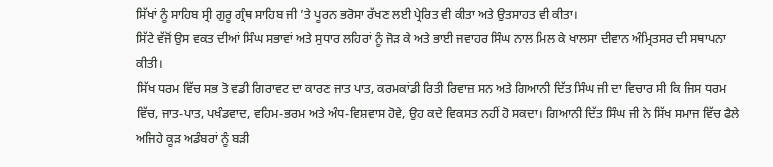ਸਿੱਖਾਂ ਨੂੰ ਸਾਹਿਬ ਸ੍ਰੀ ਗੁਰੂ ਗ੍ਰੰਥ ਸਾਹਿਬ ਜੀ ’ਤੇ ਪੂਰਨ ਭਰੋਸਾ ਰੱਖਣ ਲਈ ਪ੍ਰੇਰਿਤ ਵੀ ਕੀਤਾ ਅਤੇ ਉਤਸਾਹਤ ਵੀ ਕੀਤਾ।
ਸਿੱਟੇ ਵੱਜੋਂ ਉਸ ਵਕਤ ਦੀਆਂ ਸਿੰਘ ਸਭਾਵਾਂ ਅਤੇ ਸੁਧਾਰ ਲਹਿਰਾਂ ਨੂੰ ਜੋੜ ਕੇ ਅਤੇ ਭਾਈ ਜਵਾਹਰ ਸਿੰਘ ਨਾਲ ਮਿਲ ਕੇ ਖਾਲਸਾ ਦੀਵਾਨ ਅੰਮ੍ਰਿਤਸਰ ਦੀ ਸਥਾਪਨਾ ਕੀਤੀ।
ਸਿੱਖ ਧਰਮ ਵਿੱਚ ਸਭ ਤੋ ਵਡੀ ਗਿਰਾਵਟ ਦਾ ਕਾਰਣ ਜਾਤ ਪਾਤ, ਕਰਮਕਾਂਡੀ ਰਿਤੀ ਰਿਵਾਜ਼ ਸਨ ਅਤੇ ਗਿਆਨੀ ਦਿੱਤ ਸਿੰਘ ਜੀ ਦਾ ਵਿਚਾਰ ਸੀ ਕਿ ਜਿਸ ਧਰਮ ਵਿੱਚ, ਜਾਤ-ਪਾਤ, ਪਖੰਡਵਾਦ, ਵਹਿਮ-ਭਰਮ ਅਤੇ ਅੰਧ-ਵਿਸ਼ਵਾਸ ਹੋਵੇ, ਉਹ ਕਦੇ ਵਿਕਸਤ ਨਹੀਂ ਹੋ ਸਕਦਾ। ਗਿਆਨੀ ਦਿੱਤ ਸਿੰਘ ਜੀ ਨੇ ਸਿੱਖ ਸਮਾਜ ਵਿੱਚ ਫੈਲੇ ਅਜਿਹੇ ਕੂੜ ਅਡੰਬਰਾਂ ਨੂੰ ਬੜੀ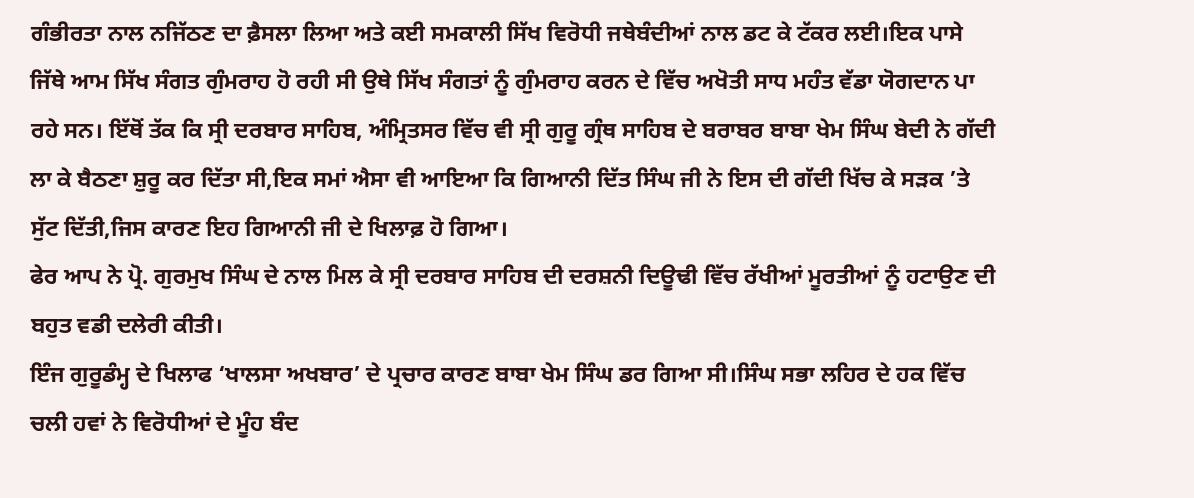ਗੰਭੀਰਤਾ ਨਾਲ ਨਜਿੱਠਣ ਦਾ ਫ਼ੈਸਲਾ ਲਿਆ ਅਤੇ ਕਈ ਸਮਕਾਲੀ ਸਿੱਖ ਵਿਰੋਧੀ ਜਥੇਬੰਦੀਆਂ ਨਾਲ ਡਟ ਕੇ ਟੱਕਰ ਲਈ।ਇਕ ਪਾਸੇ ਜਿੱਥੇ ਆਮ ਸਿੱਖ ਸੰਗਤ ਗੁੰਮਰਾਹ ਹੋ ਰਹੀ ਸੀ ਉਥੇ ਸਿੱਖ ਸੰਗਤਾਂ ਨੂੰ ਗੁੰਮਰਾਹ ਕਰਨ ਦੇ ਵਿੱਚ ਅਖੋਤੀ ਸਾਧ ਮਹੰਤ ਵੱਡਾ ਯੋਗਦਾਨ ਪਾ ਰਹੇ ਸਨ। ਇੱਥੋਂ ਤੱਕ ਕਿ ਸ੍ਰੀ ਦਰਬਾਰ ਸਾਹਿਬ, ਅੰਮ੍ਰਿਤਸਰ ਵਿੱਚ ਵੀ ਸ੍ਰੀ ਗੁਰੂ ਗ੍ਰੰਥ ਸਾਹਿਬ ਦੇ ਬਰਾਬਰ ਬਾਬਾ ਖੇਮ ਸਿੰਘ ਬੇਦੀ ਨੇ ਗੱਦੀ ਲਾ ਕੇ ਬੈਠਣਾ ਸ਼ੁਰੂ ਕਰ ਦਿੱਤਾ ਸੀ,ਇਕ ਸਮਾਂ ਐਸਾ ਵੀ ਆਇਆ ਕਿ ਗਿਆਨੀ ਦਿੱਤ ਸਿੰਘ ਜੀ ਨੇ ਇਸ ਦੀ ਗੱਦੀ ਖਿੱਚ ਕੇ ਸੜਕ ’ਤੇ ਸੁੱਟ ਦਿੱਤੀ,ਜਿਸ ਕਾਰਣ ਇਹ ਗਿਆਨੀ ਜੀ ਦੇ ਖਿਲਾਫ਼ ਹੋ ਗਿਆ।
ਫੇਰ ਆਪ ਨੇ ਪ੍ਰੋ. ਗੁਰਮੁਖ ਸਿੰਘ ਦੇ ਨਾਲ ਮਿਲ ਕੇ ਸ੍ਰੀ ਦਰਬਾਰ ਸਾਹਿਬ ਦੀ ਦਰਸ਼ਨੀ ਦਿਊਢੀ ਵਿੱਚ ਰੱਖੀਆਂ ਮੂਰਤੀਆਂ ਨੂੰ ਹਟਾਉਣ ਦੀ ਬਹੁਤ ਵਡੀ ਦਲੇਰੀ ਕੀਤੀ।
ਇੰਜ ਗੁਰੂਡੰਮ੍ਹ ਦੇ ਖਿਲਾਫ ‘ਖਾਲਸਾ ਅਖਬਾਰ’ ਦੇ ਪ੍ਰਚਾਰ ਕਾਰਣ ਬਾਬਾ ਖੇਮ ਸਿੰਘ ਡਰ ਗਿਆ ਸੀ।ਸਿੰਘ ਸਭਾ ਲਹਿਰ ਦੇ ਹਕ ਵਿੱਚ ਚਲੀ ਹਵਾਂ ਨੇ ਵਿਰੋਧੀਆਂ ਦੇ ਮੂੰਹ ਬੰਦ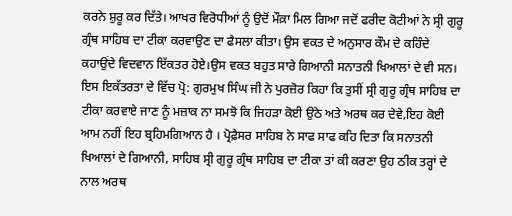ਕਰਨੇ ਸ਼ੁਰੂ ਕਰ ਦਿੱਤੇ। ਆਖਰ ਵਿਰੋਧੀਆਂ ਨੂੰ ਉਦੋਂ ਮੌਕ਼ਾ ਮਿਲ ਗਿਆ ਜਦੋਂ ਫਰੀਦ ਕੋਟੀਆਂ ਨੇ ਸ੍ਰੀ ਗੁਰੂ ਗ੍ਰੰਥ ਸਾਹਿਬ ਦਾ ਟੀਕਾ ਕਰਵਾਉਣ ਦਾ ਫੈਸਲਾ ਕੀਤਾ। ਉਸ ਵਕਤ ਦੇ ਅਨੁਸਾਰ ਕੌਮ ਦੇ ਕਹਿੰਦੇ ਕਹਾਉਂਦੇ ਵਿਦਵਾਨ ਇੱਕਤਰ ਹੋਏ।ਉਸ ਵਕਤ ਬਹੁਤ ਸਾਰੇ ਗਿਆਨੀ ਸਨਾਤਨੀ ਖਿਆਲਾਂ ਦੇ ਵੀ ਸਨ।
ਇਸ ਇਕੱਤਰਤਾ ਦੇ ਵਿੱਚ ਪ੍ਰੋ: ਗੁਰਮੁਖ ਸਿੰਘ ਜੀ ਨੇ ਪੁਰਜ਼ੋਰ ਕਿਹਾ ਕਿ ਤੁਸੀਂ ਸ੍ਰੀ ਗੁਰੂ ਗ੍ਰੰਥ ਸਾਹਿਬ ਦਾ ਟੀਕਾ ਕਰਵਾਏ ਜਾਣ ਨੂੰ ਮਜ਼ਾਕ ਨਾ ਸਮਝੋ ਕਿ ਜਿਹੜਾ ਕੋਈ ਉਠੇ ਅਤੇ ਅਰਥ ਕਰ ਦੇਵੇ,ਇਹ ਕੋਈ ਆਮ ਨਹੀਂ ਇਹ ਬ੍ਰਹਿਮਗਿਆਨ ਹੈ । ਪ੍ਰੋਫ਼ੈਸਰ ਸਾਹਿਬ ਨੇ ਸਾਫ ਸਾਫ ਕਹਿ ਦਿਤਾ ਕਿ ਸਨਾਤਨੀ ਖਿਆਲਾਂ ਦੇ ਗਿਆਨੀ, ਸਾਹਿਬ ਸ੍ਰੀ ਗੁਰੂ ਗ੍ਰੰਥ ਸਾਹਿਬ ਦਾ ਟੀਕਾ ਤਾਂ ਕੀ ਕਰਣਾ ਉਹ ਠੀਕ ਤਰ੍ਹਾਂ ਦੇ ਨਾਲ ਅਰਥ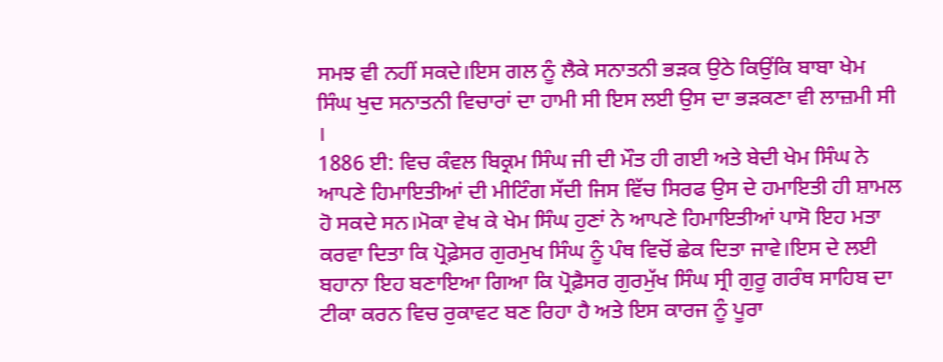ਸਮਝ ਵੀ ਨਹੀਂ ਸਕਦੇ।ਇਸ ਗਲ ਨੂੰ ਲੈਕੇ ਸਨਾਤਨੀ ਭੜਕ ਉਠੇ ਕਿਉਂਕਿ ਬਾਬਾ ਖੇਮ ਸਿੰਘ ਖੁਦ ਸਨਾਤਨੀ ਵਿਚਾਰਾਂ ਦਾ ਹਾਮੀ ਸੀ ਇਸ ਲਈ ਉਸ ਦਾ ਭੜਕਣਾ ਵੀ ਲਾਜ਼ਮੀ ਸੀ ।
1886 ਈ: ਵਿਚ ਕੰਵਲ ਬਿਕ੍ਰਮ ਸਿੰਘ ਜੀ ਦੀ ਮੌਤ ਹੀ ਗਈ ਅਤੇ ਬੇਦੀ ਖੇਮ ਸਿੰਘ ਨੇ ਆਪਣੇ ਹਿਮਾਇਤੀਆਂ ਦੀ ਮੀਟਿੰਗ ਸੱਦੀ ਜਿਸ ਵਿੱਚ ਸਿਰਫ ਉਸ ਦੇ ਹਮਾਇਤੀ ਹੀ ਸ਼ਾਮਲ ਹੋ ਸਕਦੇ ਸਨ।ਮੋਕਾ ਵੇਖ ਕੇ ਖੇਮ ਸਿੰਘ ਹੁਣਾਂ ਨੇ ਆਪਣੇ ਹਿਮਾਇਤੀਆਂ ਪਾਸੋ ਇਹ ਮਤਾ ਕਰਵਾ ਦਿਤਾ ਕਿ ਪ੍ਰੋਫ਼ੇਸਰ ਗੁਰਮੁਖ ਸਿੰਘ ਨੂੰ ਪੰਥ ਵਿਚੋਂ ਛੇਕ ਦਿਤਾ ਜਾਵੇ।ਇਸ ਦੇ ਲਈ ਬਹਾਨਾ ਇਹ ਬਣਾਇਆ ਗਿਆ ਕਿ ਪ੍ਰੋਫ਼ੈਸਰ ਗੁਰਮੁੱਖ ਸਿੰਘ ਸ੍ਰੀ ਗੁਰੂ ਗਰੰਥ ਸਾਹਿਬ ਦਾ ਟੀਕਾ ਕਰਨ ਵਿਚ ਰੁਕਾਵਟ ਬਣ ਰਿਹਾ ਹੈ ਅਤੇ ਇਸ ਕਾਰਜ ਨੂੰ ਪੂਰਾ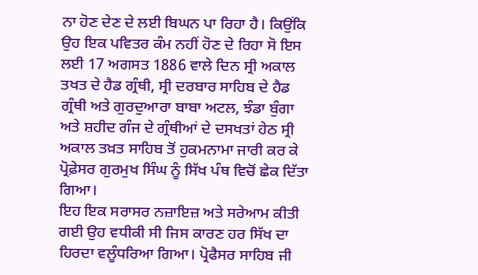ਨਾ ਹੋਣ ਦੇਣ ਦੇ ਲਈ ਬਿਘਨ ਪਾ ਰਿਹਾ ਹੈ। ਕਿਉਂਕਿ ਉਹ ਇਕ ਪਵਿਤਰ ਕੰਮ ਨਹੀਂ ਹੋਣ ਦੇ ਰਿਹਾ ਸੋ ਇਸ ਲਈ 17 ਅਗਸਤ 1886 ਵਾਲੇ ਦਿਨ ਸ੍ਰੀ ਅਕਾਲ ਤਖਤ ਦੇ ਹੈਡ ਗ੍ਰੰਥੀ, ਸ੍ਰੀ ਦਰਬਾਰ ਸਾਹਿਬ ਦੇ ਹੈਡ ਗ੍ਰੰਥੀ ਅਤੇ ਗੁਰਦੁਆਰਾ ਬਾਬਾ ਅਟਲ, ਝੰਡਾ ਬੁੰਗਾ ਅਤੇ ਸ਼ਹੀਦ ਗੰਜ ਦੇ ਗ੍ਰੰਥੀਆਂ ਦੇ ਦਸਖਤਾਂ ਹੇਠ ਸ੍ਰੀ ਅਕਾਲ ਤਖ਼ਤ ਸਾਹਿਬ ਤੋਂ ਹੁਕਮਨਾਮਾ ਜਾਰੀ ਕਰ ਕੇ ਪ੍ਰੋਫ਼ੇਸਰ ਗੁਰਮੁਖ ਸਿੰਘ ਨੂੰ ਸਿੱਖ ਪੰਥ ਵਿਚੋਂ ਛੇਕ ਦਿੱਤਾ ਗਿਆ।
ਇਹ ਇਕ ਸਰਾਸਰ ਨਜ਼ਾਇਜ਼ ਅਤੇ ਸਰੇਆਮ ਕੀਤੀ ਗਈ ਉਹ ਵਧੀਕੀ ਸੀ ਜਿਸ ਕਾਰਣ ਹਰ ਸਿੱਖ ਦਾ ਹਿਰਦਾ ਵਲੂੰਧਰਿਆ ਗਿਆ। ਪ੍ਰੋਫੈਸਰ ਸਾਹਿਬ ਜੀ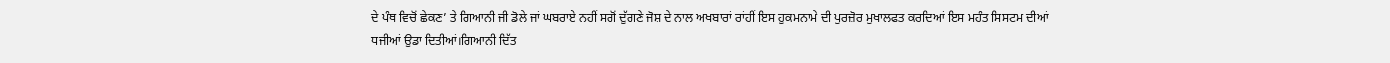ਦੇ ਪੰਥ ਵਿਚੋਂ ਛੇਕਣ’ ਤੇ ਗਿਆਨੀ ਜੀ ਡੋਲੇ ਜਾਂ ਘਬਰਾਏ ਨਹੀਂ ਸਗੋਂ ਦੁੱਗਣੇ ਜੋਸ਼ ਦੇ ਨਾਲ ਅਖਬਾਰਾਂ ਰਾਂਹੀਂ ਇਸ ਹੁਕਮਨਾਮੇ ਦੀ ਪੁਰਜ਼ੋਰ ਮੁਖਾਲਫਤ ਕਰਦਿਆਂ ਇਸ ਮਹੰਤ ਸਿਸਟਮ ਦੀਆਂ ਧਜੀਆਂ ਉਡਾ ਦਿਤੀਆਂ।ਗਿਆਨੀ ਦਿੱਤ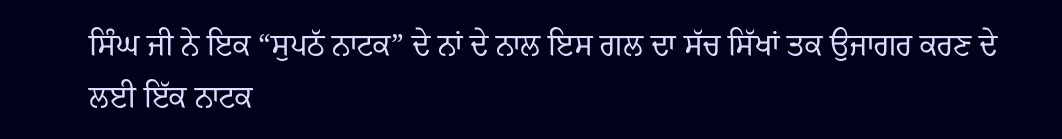ਸਿੰਘ ਜੀ ਨੇ ਇਕ “ਸੁਪਠੱ ਨਾਟਕ” ਦੇ ਨਾਂ ਦੇ ਨਾਲ ਇਸ ਗਲ ਦਾ ਸੱਚ ਸਿੱਖਾਂ ਤਕ ਉਜਾਗਰ ਕਰਣ ਦੇ ਲਈ ਇੱਕ ਨਾਟਕ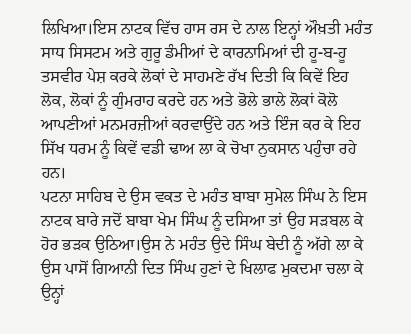ਲਿਖਿਆ।ਇਸ ਨਾਟਕ ਵਿੱਚ ਹਾਸ ਰਸ ਦੇ ਨਾਲ ਇਨ੍ਹਾਂ ਔਖ਼ਤੀ ਮਹੰਤ ਸਾਧ ਸਿਸਟਮ ਅਤੇ ਗੁਰੂ ਡੰਮੀਆਂ ਦੇ ਕਾਰਨਾਮਿਆਂ ਦੀ ਹੂ-ਬ-ਹੂ ਤਸਵੀਰ ਪੇਸ਼ ਕਰਕੇ ਲੋਕਾਂ ਦੇ ਸਾਹਮਣੇ ਰੱਖ ਦਿਤੀ ਕਿ ਕਿਵੇਂ ਇਹ ਲੋਕ, ਲੋਕਾਂ ਨੂੰ ਗੁੰਮਰਾਹ ਕਰਦੇ ਹਨ ਅਤੇ ਭੋਲੇ ਭਾਲੇ ਲੋਕਾਂ ਕੋਲੋ ਆਪਣੀਆਂ ਮਨਮਰਜ਼ੀਆਂ ਕਰਵਾਉਂਦੇ ਹਨ ਅਤੇ ਇੰਜ ਕਰ ਕੇ ਇਹ ਸਿੱਖ ਧਰਮ ਨੂੰ ਕਿਵੇਂ ਵਡੀ ਢਾਅ ਲਾ ਕੇ ਚੋਖਾ ਨੁਕਸਾਨ ਪਹੁੰਚਾ ਰਹੇ ਹਨ।
ਪਟਨਾ ਸਾਹਿਬ ਦੇ ਉਸ ਵਕਤ ਦੇ ਮਹੰਤ ਬਾਬਾ ਸੁਮੇਲ ਸਿੰਘ ਨੇ ਇਸ ਨਾਟਕ ਬਾਰੇ ਜਦੋਂ ਬਾਬਾ ਖੇਮ ਸਿੰਘ ਨੂੰ ਦਸਿਆ ਤਾਂ ਉਹ ਸੜਬਲ ਕੇ ਹੋਰ ਭੜਕ ਉਠਿਆ।ਉਸ ਨੇ ਮਹੰਤ ਉਦੇ ਸਿੰਘ ਬੇਦੀ ਨੂੰ ਅੱਗੇ ਲਾ ਕੇ ਉਸ ਪਾਸੋਂ ਗਿਆਨੀ ਦਿਤ ਸਿੰਘ ਹੁਣਾਂ ਦੇ ਖਿਲਾਫ ਮੁਕਦਮਾ ਚਲਾ ਕੇ ਉਨ੍ਹਾਂ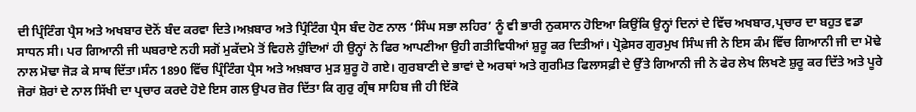ਦੀ ਪ੍ਰਿੰਟਿੰਗ ਪ੍ਰੈਸ ਅਤੇ ਅਖਬਾਰ ਦੋਨੋਂ ਬੰਦ ਕਰਵਾ ਦਿਤੇ।ਅਖ਼ਬਾਰ ਅਤੇ ਪ੍ਰਿੰਟਿੰਗ ਪ੍ਰੈਸ ਬੰਦ ਹੋਣ ਨਾਲ ‘ਸਿੰਘ ਸਭਾ ਲਹਿਰ’ ਨੂੰ ਵੀ ਭਾਰੀ ਨੁਕਸਾਨ ਹੋਇਆ ਕਿਉਂਕਿ ਉਨ੍ਹਾਂ ਦਿਨਾਂ ਦੇ ਵਿੱਚ ਅਖਬਾਰ,ਪ੍ਰਚਾਰ ਦਾ ਬਹੁਤ ਵਡਾ ਸਾਧਨ ਸੀ। ਪਰ ਗਿਆਨੀ ਜੀ ਘਬਰਾਏ ਨਹੀ ਸਗੋਂ ਮੁਕੱਦਮੇ ਤੋਂ ਵਿਹਲੇ ਹੁੰਦਿਆਂ ਹੀ ਉਨ੍ਹਾਂ ਨੇ ਫਿਰ ਆਪਣੀਆ ਉਹੀ ਗਤੀਵਿਧੀਆਂ ਸ਼ੁਰੂ ਕਰ ਦਿਤੀਆਂ। ਪ੍ਰੋਫ਼ੇਸਰ ਗੁਰਮੁਖ ਸਿੰਘ ਜੀ ਨੇ ਇਸ ਕੰਮ ਵਿੱਚ ਗਿਆਨੀ ਜੀ ਦਾ ਮੋਢੇ ਨਾਲ ਮੋਢਾ ਜੋੜ ਕੇ ਸਾਥ ਦਿੱਤਾ।ਸੰਨ 1890 ਵਿੱਚ ਪ੍ਰਿੰਟਿੰਗ ਪ੍ਰੈਸ ਅਤੇ ਅਖ਼ਬਾਰ ਮੁੜ ਸ਼ੁਰੂ ਹੋ ਗਏ। ਗੁਰਬਾਣੀ ਦੇ ਭਾਵਾਂ ਦੇ ਅਰਥਾਂ ਅਤੇ ਗੁਰਮਿਤ ਫਿਲਾਸਫ਼ੀ ਦੇ ਉੱਤੇ ਗਿਆਨੀ ਜੀ ਨੇ ਫੇਰ ਲੇਖ ਲਿਖਣੇ ਸ਼ੁਰੂ ਕਰ ਦਿੱਤੇ ਅਤੇ ਪੂਰੇ ਜੋਰਾਂ ਸ਼ੋਰਾਂ ਦੇ ਨਾਲ ਸਿੱਖੀ ਦਾ ਪ੍ਰਚਾਰ ਕਰਦੇ ਹੋਏ ਇਸ ਗਲ ਉਪਰ ਜ਼ੋਰ ਦਿੱਤਾ ਕਿ ਗੁਰੁ ਗ੍ਰੰਥ ਸਾਹਿਬ ਜੀ ਹੀ ਇੱਕੋ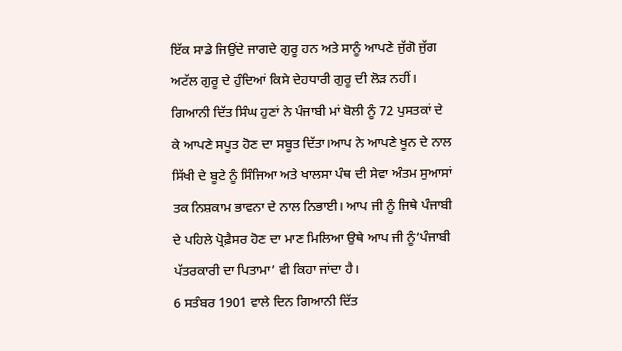ਇੱਕ ਸਾਡੇ ਜਿਉਂਦੇ ਜਾਗਦੇ ਗੁਰੂ ਹਨ ਅਤੇ ਸਾਨੂੰ ਆਪਣੇ ਜੁੱਗੋ ਜੁੱਗ ਅਟੱਲ ਗੁਰੂ ਦੇ ਹੁੰਦਿਆਂ ਕਿਸੇ ਦੇਹਧਾਰੀ ਗੁਰੂ ਦੀ ਲੋੜ ਨਹੀਂ।
ਗਿਆਨੀ ਦਿੱਤ ਸਿੰਘ ਹੁਣਾਂ ਨੇ ਪੰਜਾਬੀ ਮਾਂ ਬੋਲੀ ਨੂੰ 72 ਪੁਸਤਕਾਂ ਦੇ ਕੇ ਆਪਣੇ ਸਪੂਤ ਹੋਣ ਦਾ ਸਬੂਤ ਦਿੱਤਾ।ਆਪ ਨੇ ਆਪਣੇ ਖੂਨ ਦੇ ਨਾਲ ਸਿੱਖੀ ਦੇ ਬੂਟੇ ਨੂੰ ਸਿੰਜਿਆ ਅਤੇ ਖਾਲਸਾ ਪੰਥ ਦੀ ਸੇਵਾ ਅੰਤਮ ਸੁਆਸਾਂ ਤਕ ਨਿਸ਼ਕਾਮ ਭਾਵਨਾ ਦੇ ਨਾਲ ਨਿਭਾਈ। ਆਪ ਜੀ ਨੂੰ ਜਿਥੇ ਪੰਜਾਬੀ ਦੇ ਪਹਿਲੇ ਪ੍ਰੋਫ਼ੈਸਰ ਹੋਣ ਦਾ ਮਾਣ ਮਿਲਿਆ ਉਥੇ ਆਪ ਜੀ ਨੂੰ‘ਪੰਜਾਬੀ ਪੱਤਰਕਾਰੀ ਦਾ ਪਿਤਾਮਾ’ ਵੀ ਕਿਹਾ ਜਾਂਦਾ ਹੈ।
6 ਸਤੰਬਰ 1901 ਵਾਲੇ ਦਿਨ ਗਿਆਨੀ ਦਿੱਤ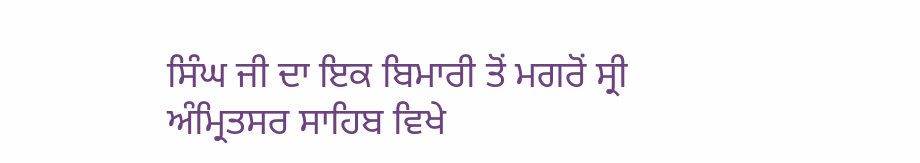ਸਿੰਘ ਜੀ ਦਾ ਇਕ ਬਿਮਾਰੀ ਤੋਂ ਮਗਰੋਂ ਸ੍ਰੀ ਅੰਮ੍ਰਿਤਸਰ ਸਾਹਿਬ ਵਿਖੇ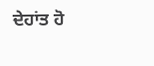ਦੇਹਾਂਤ ਹੋ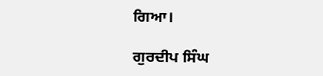ਗਿਆ।

ਗੁਰਦੀਪ ਸਿੰਘ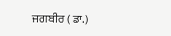ਜਗਬੀਰ ( ਡਾ.)